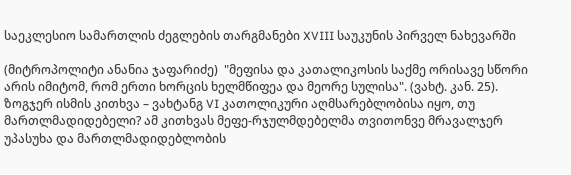საეკლესიო სამართლის ძეგლების თარგმანები XVIII საუკუნის პირველ ნახევარში

(მიტროპოლიტი ანანია ჯაფარიძე)  "მეფისა და კათალიკოსის საქმე ორისავე სწორი არის იმიტომ, რომ ერთი ხორცის ხელმწიფეა და მეორე სულისა". (ვახტ. კან. 25). ზოგჯერ ისმის კითხვა – ვახტანგ VI კათოლიკური აღმსარებლობისა იყო, თუ მართლმადიდებელი? ამ კითხვას მეფე-რჯულმდებელმა თვითონვე მრავალჯერ უპასუხა და მართლმადიდებლობის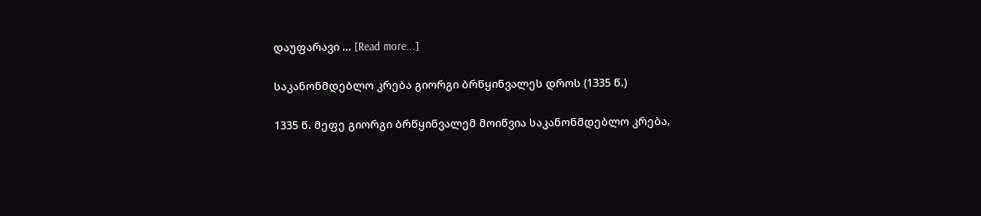დაუფარავი … [Read more...]

საკანონმდებლო კრება გიორგი ბრწყინვალეს დროს (1335 წ.)

1335 წ. მეფე გიორგი ბრწყინვალემ მოიწვია საკანონმდებლო კრება,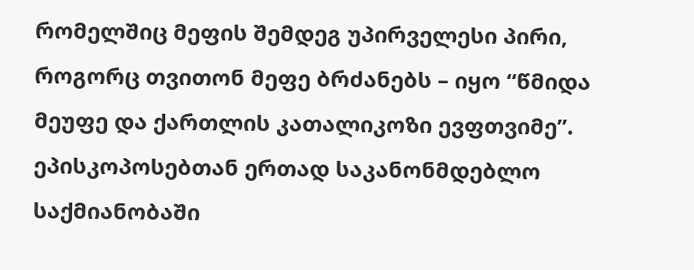რომელშიც მეფის შემდეგ უპირველესი პირი, როგორც თვითონ მეფე ბრძანებს – იყო “წმიდა მეუფე და ქართლის კათალიკოზი ევფთვიმე”. ეპისკოპოსებთან ერთად საკანონმდებლო საქმიანობაში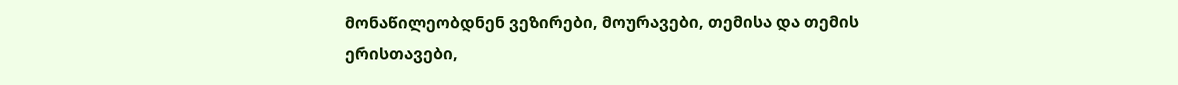მონაწილეობდნენ ვეზირები, მოურავები, თემისა და თემის ერისთავები,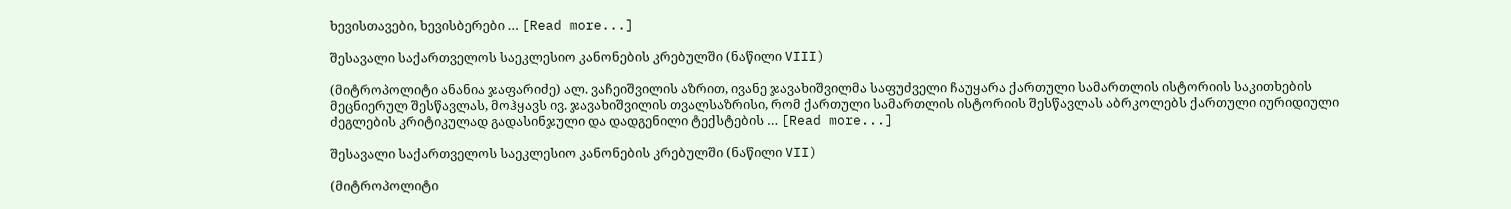ხევისთავები, ხევისბერები … [Read more...]

შესავალი საქართველოს საეკლესიო კანონების კრებულში (ნაწილი VIII)

(მიტროპოლიტი ანანია ჯაფარიძე) ალ. ვაჩეიშვილის აზრით, ივანე ჯავახიშვილმა საფუძველი ჩაუყარა ქართული სამართლის ისტორიის საკითხების მეცნიერულ შესწავლას, მოჰყავს ივ. ჯავახიშვილის თვალსაზრისი, რომ ქართული სამართლის ისტორიის შესწავლას აბრკოლებს ქართული იურიდიული ძეგლების კრიტიკულად გადასინჯული და დადგენილი ტექსტების … [Read more...]

შესავალი საქართველოს საეკლესიო კანონების კრებულში (ნაწილი VII)

(მიტროპოლიტი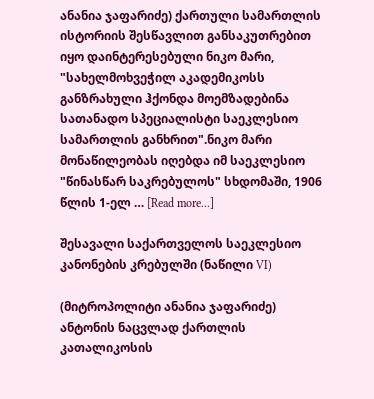ანანია ჯაფარიძე) ქართული სამართლის ისტორიის შესწავლით განსაკუთრებით იყო დაინტერესებული ნიკო მარი, "სახელმოხვეჭილ აკადემიკოსს განზრახული ჰქონდა მოემზადებინა სათანადო სპეციალისტი საეკლესიო სამართლის განხრით".ნიკო მარი მონაწილეობას იღებდა იმ საეკლესიო "წინასწარ საკრებულოს" სხდომაში, 1906 წლის 1-ელ … [Read more...]

შესავალი საქართველოს საეკლესიო კანონების კრებულში (ნაწილი VI)

(მიტროპოლიტი ანანია ჯაფარიძე) ანტონის ნაცვლად ქართლის კათალიკოსის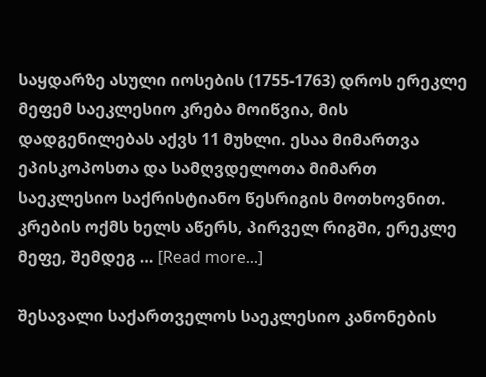საყდარზე ასული იოსების (1755-1763) დროს ერეკლე მეფემ საეკლესიო კრება მოიწვია, მის დადგენილებას აქვს 11 მუხლი. ესაა მიმართვა ეპისკოპოსთა და სამღვდელოთა მიმართ საეკლესიო საქრისტიანო წესრიგის მოთხოვნით. კრების ოქმს ხელს აწერს, პირველ რიგში, ერეკლე მეფე, შემდეგ … [Read more...]

შესავალი საქართველოს საეკლესიო კანონების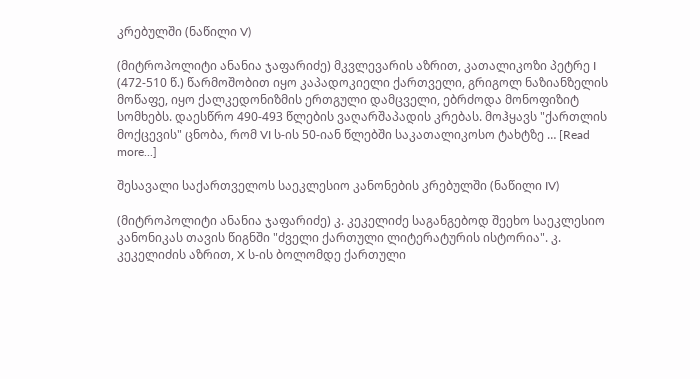კრებულში (ნაწილი V)

(მიტროპოლიტი ანანია ჯაფარიძე) მკვლევარის აზრით, კათალიკოზი პეტრე I (472-510 წ.) წარმოშობით იყო კაპადოკიელი ქართველი, გრიგოლ ნაზიანზელის მოწაფე, იყო ქალკედონიზმის ერთგული დამცველი, ებრძოდა მონოფიზიტ სომხებს. დაესწრო 490-493 წლების ვაღარშაპადის კრებას. მოჰყავს "ქართლის მოქცევის" ცნობა, რომ VI ს-ის 50-იან წლებში საკათალიკოსო ტახტზე … [Read more...]

შესავალი საქართველოს საეკლესიო კანონების კრებულში (ნაწილი IV)

(მიტროპოლიტი ანანია ჯაფარიძე) კ. კეკელიძე საგანგებოდ შეეხო საეკლესიო კანონიკას თავის წიგნში "ძველი ქართული ლიტერატურის ისტორია". კ. კეკელიძის აზრით, X ს-ის ბოლომდე ქართული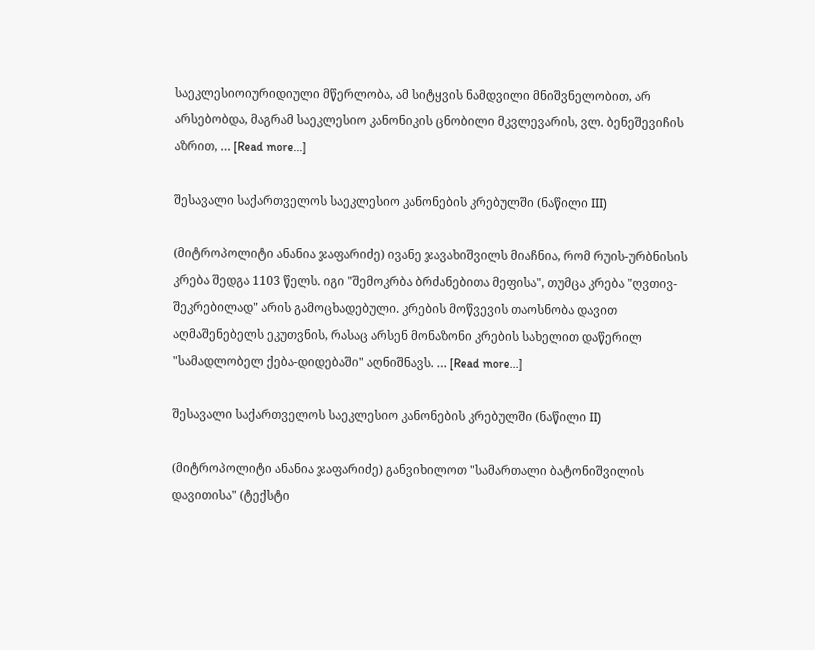საეკლესიოიურიდიული მწერლობა, ამ სიტყვის ნამდვილი მნიშვნელობით, არ არსებობდა, მაგრამ საეკლესიო კანონიკის ცნობილი მკვლევარის, ვლ. ბენეშევიჩის აზრით, … [Read more...]

შესავალი საქართველოს საეკლესიო კანონების კრებულში (ნაწილი III)

(მიტროპოლიტი ანანია ჯაფარიძე) ივანე ჯავახიშვილს მიაჩნია, რომ რუის-ურბნისის კრება შედგა 1103 წელს. იგი "შემოკრბა ბრძანებითა მეფისა", თუმცა კრება "ღვთივ-შეკრებილად" არის გამოცხადებული. კრების მოწვევის თაოსნობა დავით აღმაშენებელს ეკუთვნის, რასაც არსენ მონაზონი კრების სახელით დაწერილ "სამადლობელ ქება-დიდებაში" აღნიშნავს. … [Read more...]

შესავალი საქართველოს საეკლესიო კანონების კრებულში (ნაწილი II)

(მიტროპოლიტი ანანია ჯაფარიძე) განვიხილოთ "სამართალი ბატონიშვილის დავითისა" (ტექსტი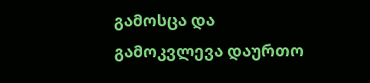გამოსცა და გამოკვლევა დაურთო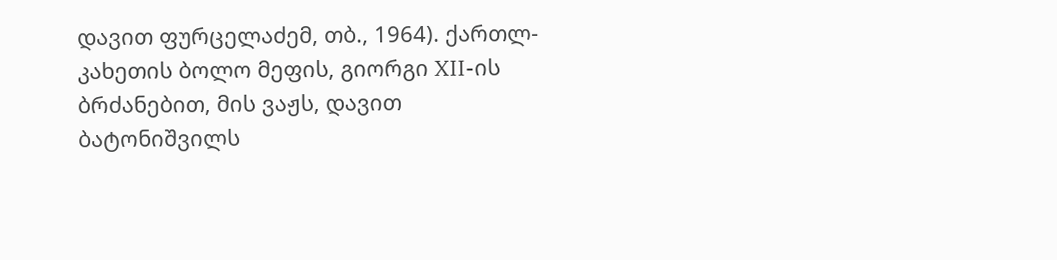დავით ფურცელაძემ, თბ., 1964). ქართლ-კახეთის ბოლო მეფის, გიორგი XII-ის ბრძანებით, მის ვაჟს, დავით ბატონიშვილს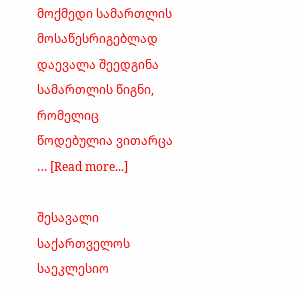მოქმედი სამართლის მოსაწესრიგებლად დაევალა შეედგინა სამართლის წიგნი, რომელიც წოდებულია ვითარცა … [Read more...]

შესავალი საქართველოს საეკლესიო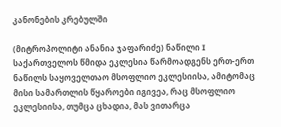კანონების კრებულში

(მიტროპოლიტი ანანია ჯაფარიძე) ნაწილი I საქართველოს წმიდა ეკლესია წარმოადგენს ერთ-ერთ ნაწილს საყოველთაო მსოფლიო ეკლესიისა, ამიტომაც მისი სამართლის წყაროები იგივეა, რაც მსოფლიო ეკლესიისა, თუმცა ცხადია, მას ვითარცა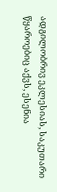ადგილობრივ ეკლესიას, საკუთარი წყაროებიც აქვს, ესენია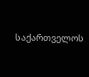საქართველოს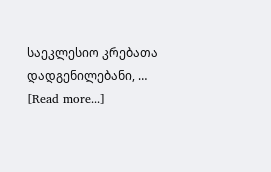საეკლესიო კრებათა დადგენილებანი, … [Read more...]